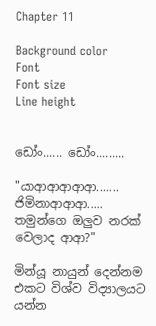Chapter 11

Background color
Font
Font size
Line height


ඩෝං...... ඩෝං.........

"යාආආආආආ....... ජිමිනාආආආ..... තමුන්ගෙ ඔලුව නරක් වෙලාද ආආ?"

මින්යූ නායුන් දෙන්නම එකට විශ්ව විද්‍යාලයට යන්න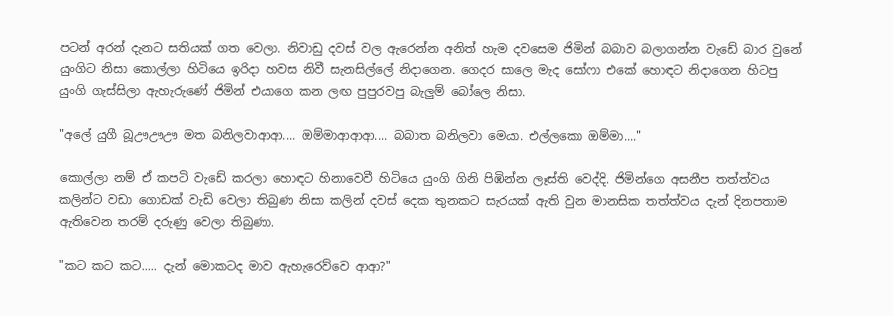පටන් අරන් දැනට සතියක් ගත වෙලා. නිවාඩු දවස් වල ඇරෙන්න අනිත් හැම දවසෙම ජිමින් බබාව බලාගන්න වැඩේ බාර වුනේ යුංගිට නිසා කොල්ලා හිටියෙ ඉරිදා හවස නිවී සැනසිල්ලේ නිදාගෙන. ගෙදර සාලෙ මැද සෝෆා එකේ හොඳට නිදාගෙන හිටපු යුංගි ගැස්සිලා ඇහැරුණේ ජිමින් එයාගෙ කන ලඟ පුපුරවපු බැලුම් බෝලෙ නිසා.

"අලේ යුගී බූඌඌඌ මත බනිලවාආආ.... ඔම්මාආආආ.... බබාත බනිලවා මෙයා. එල්ලකො ඔම්මා...."

කොල්ලා නම් ඒ කපටි වැඩේ කරලා හොඳට හිනාවෙවී හිටියෙ යුංගි ගිනි පිඹින්න ලෑස්ති වෙද්දි. ජිමින්ගෙ අසනීප තත්ත්වය කලින්ට වඩා ගොඩක් වැඩි වෙලා තිබුණ නිසා කලින් දවස් දෙක තුනකට සැරයක් ඇති වුන මානසික තත්ත්වය දැන් දිනපතාම ඇතිවෙන තරම් දරුණු වෙලා තිබුණා.

"කට කට කට..... දැන් මොකටද මාව ඇහැරෙව්වෙ ආආ?"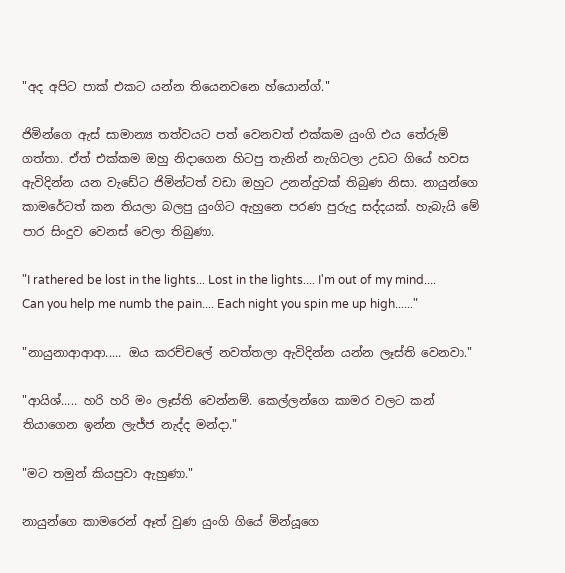"අද අපිට පාක් එකට යන්න තියෙනවනෙ හ්යොන්ග්."

ජිමින්ගෙ ඇස් සාමාන්‍ය තත්වයට පත් වෙනවත් එක්කම යුංගි එය තේරුම් ගත්තා. ඒත් එක්කම ඔහු නිදාගෙන හිටපු තැනින් නැගිටලා උඩට ගියේ හවස ඇවිදින්න යන වැඩේට ජිමින්ටත් වඩා ඔහුට උනන්දුවක් තිබුණ නිසා. නායුන්ගෙ කාමරේටත් කන තියලා බලපු යුංගිට ඇහුනෙ පරණ පුරුදු සද්දයක්. හැබැයි මේ පාර සිංදුව වෙනස් වෙලා තිබුණා.

"I rathered be lost in the lights... Lost in the lights.... I'm out of my mind.... Can you help me numb the pain.... Each night you spin me up high......"

"නායුනාආආආ..... ඔය කරච්චලේ නවත්තලා ඇවිදින්න යන්න ලෑස්ති වෙනවා."

"ආයිශ්..... හරි හරි මං ලෑස්ති වෙන්නම්. කෙල්ලන්ගෙ කාමර වලට කන් තියාගෙන ඉන්න ලැජ්ජ නැද්ද මන්දා."

"මට තමුන් කියපුවා ඇහුණා."

නායුන්ගෙ කාමරෙන් ඈත් වුණ යුංගි ගියේ මින්යූගෙ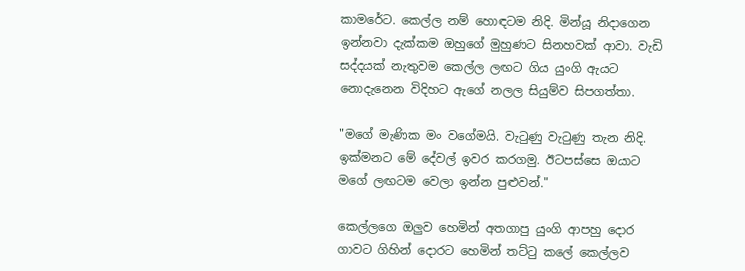කාමරේට. කෙල්ල නම් හොඳටම නිදි. මින්යූ නිදාගෙන ඉන්නවා දැක්කම ඔහුගේ මුහුණට සිනහවක් ආවා. වැඩි සද්දයක් නැතුවම කෙල්ල ලඟට ගිය යුංගි ඇයට නොදැනෙන විදිහට ඇගේ නලල සියුම්ව සිපගත්තා.

"මගේ මැණික මං වගේමයි. වැටුණු වැටුණු තැන නිදි. ඉක්මනට මේ දේවල් ඉවර කරගමු. ඊටපස්සෙ ඔයාට මගේ ලඟටම වෙලා ඉන්න පුළුවන්."

කෙල්ලගෙ ඔලුව හෙමින් අතගාපු යුංගි ආපහු දොර ගාවට ගිහින් දොරට හෙමින් තට්ටු කලේ කෙල්ලව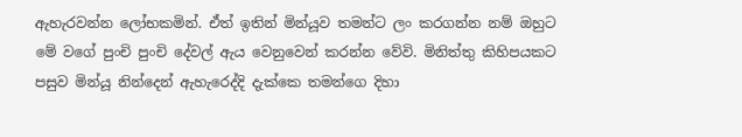ඇහැරවන්න ලෝභකමින්. ඒත් ඉතින් මින්යූව තමන්ට ලං කරගන්න නම් ඔහුට මේ වගේ පුංචි පුංචි දේවල් ඇය වෙනුවෙන් කරන්න වේවි. මිනිත්තු කිහිපයකට පසුව මින්යූ නින්දෙන් ඇහැරෙද්දි දැක්කෙ තමන්ගෙ දිහා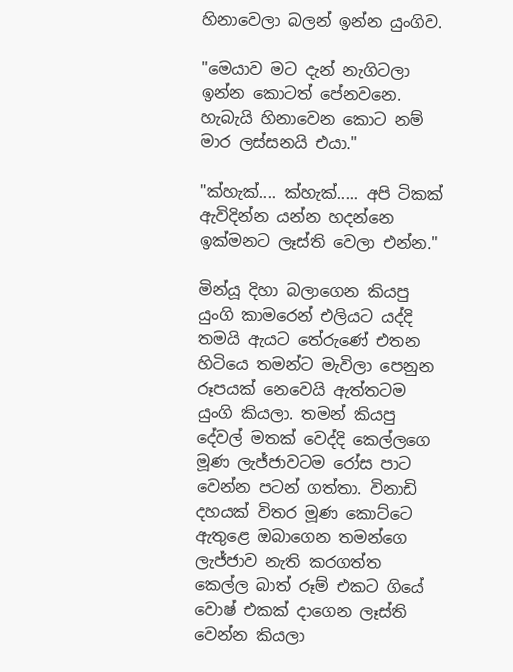හිනාවෙලා බලන් ඉන්න යුංගිව.

"මෙයාව මට දැන් නැගිටලා ඉන්න කොටත් පේනවනෙ. හැබැයි හිනාවෙන කොට නම් මාර ලස්සනයි එයා."

"ක්හැක්.... ක්හැක්..... අපි ටිකක් ඇවිදින්න යන්න හදන්නෙ ඉක්මනට ලෑස්ති වෙලා එන්න."

මින්යූ දිහා බලාගෙන කියපු යුංගි කාමරෙන් එලියට යද්දි තමයි ඇයට තේරුණේ එතන හිටියෙ තමන්ට මැවිලා පෙනුන රූපයක් නෙවෙයි ඇත්තටම යුංගි කියලා. තමන් කියපු දේවල් මතක් වෙද්දි කෙල්ලගෙ මූණ ලැජ්ජාවටම රෝස පාට වෙන්න පටන් ගත්තා. විනාඩි දහයක් විතර මූණ කොට්ටෙ ඇතුළෙ ඔබාගෙන තමන්ගෙ ලැජ්ජාව නැති කරගත්ත කෙල්ල බාත් රූම් එකට ගියේ වොෂ් එකක් දාගෙන ලෑස්ති වෙන්න කියලා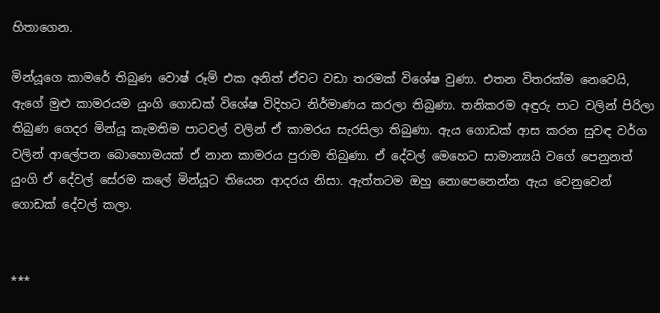හිතාගෙන.

මින්යූගෙ කාමරේ තිබුණ වොෂ් රූම් එක අනිත් ඒවට වඩා තරමක් විශේෂ වුණා. එතන විතරක්ම නෙවෙයි, ඇගේ මුළු කාමරයම යුංගි ගොඩක් විශේෂ විදිහට නිර්මාණය කරලා තිබුණා. තනිකරම අඳුරු පාට වලින් පිරිලා තිබුණ ගෙදර මින්යූ කැමතිම පාටවල් වලින් ඒ කාමරය සැරසිලා තිබුණා. ඇය ගොඩක් ආස කරන සුවඳ වර්ග වලින් ආලේපන බොහොමයක් ඒ නාන කාමරය පුරාම තිබුණා. ඒ දේවල් මෙහෙට සාමාන්‍යයි වගේ පෙනුනත් යුංගි ඒ දේවල් සේරම කලේ මින්යූට තියෙන ආදරය නිසා. ඇත්තටම ඔහු නොපෙනෙන්න ඇය වෙනුවෙන් ගොඩක් දේවල් කලා.


***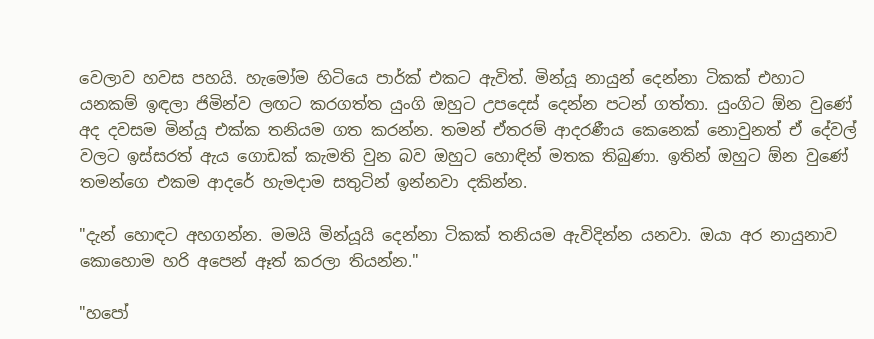වෙලාව හවස පහයි. හැමෝම හිටියෙ පාර්ක් එකට ඇවිත්. මින්යූ නායුන් දෙන්නා ටිකක් එහාට යනකම් ඉඳලා ජිමින්ව ලඟට කරගත්ත යුංගි ඔහුට උපදෙස් දෙන්න පටන් ගත්තා. යුංගිට ඕන වුණේ අද දවසම මින්යූ එක්ක තනියම ගත කරන්න. තමන් ඒතරම් ආදරණීය කෙනෙක් නොවුනත් ඒ දේවල් වලට ඉස්සරත් ඇය ගොඩක් කැමති වුන බව ඔහුට හොඳින් මතක තිබුණා. ඉතින් ඔහුට ඕන වුණේ තමන්ගෙ එකම ආදරේ හැමදාම සතුටින් ඉන්නවා දකින්න.

"දැන් හොඳට අහගන්න. මමයි මින්යූයි දෙන්නා ටිකක් තනියම ඇවිදින්න යනවා. ඔයා අර නායුනාව කොහොම හරි අපෙන් ඈත් කරලා තියන්න."

"හපෝ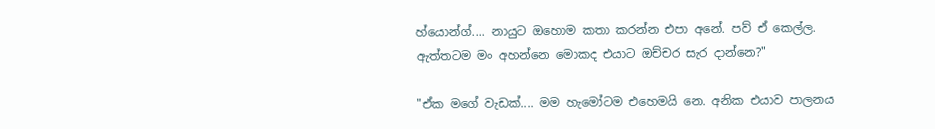හ්යොන්ග්.... නායුට ඔහොම කතා කරන්න එපා අනේ. පව් ඒ කෙල්ල. ඇත්තටම මං අහන්නෙ මොකද එයාට ඔච්චර සැර දාන්නෙ?"

"ඒක මගේ වැඩක්.... මම හැමෝටම එහෙමයි නෙ. අනික එයාව පාලනය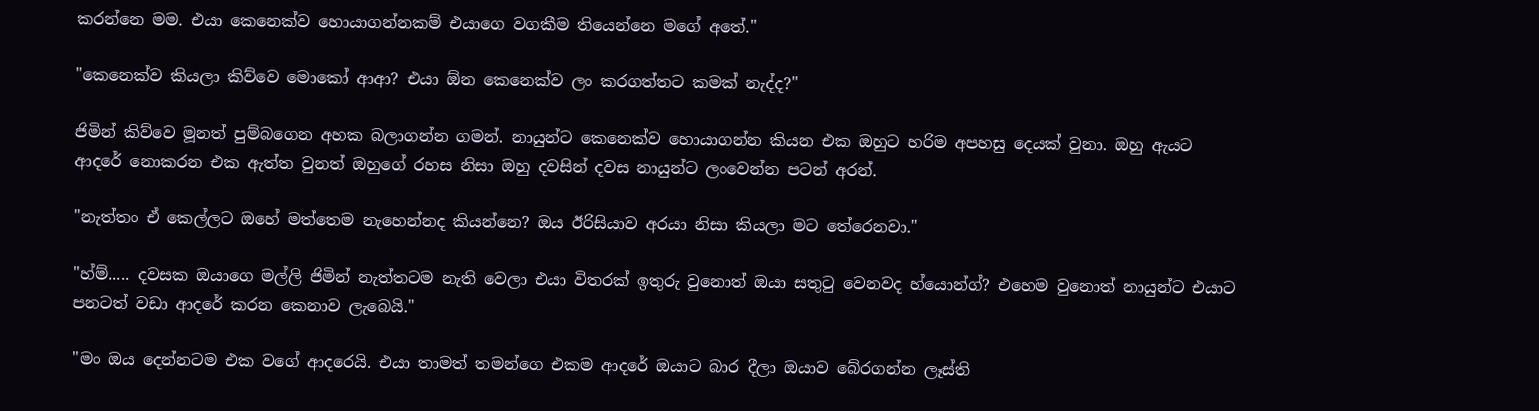කරන්නෙ මම. එයා කෙනෙක්ව හොයාගන්නකම් එයාගෙ වගකීම තියෙන්නෙ මගේ අතේ."

"කෙනෙක්ව කියලා කිව්වෙ මොකෝ ආආ? එයා ඕන කෙනෙක්ව ලං කරගත්තට කමක් නැද්ද?"

ජිමින් කිව්වෙ මූනත් පුම්බගෙන අහක බලාගන්න ගමන්. නායුන්ට කෙනෙක්ව හොයාගන්න කියන එක ඔහුට හරිම අපහසු දෙයක් වුනා. ඔහු ඇයට ආදරේ නොකරන එක ඇත්ත වුනත් ඔහුගේ රහස නිසා ඔහු දවසින් දවස නායුන්ට ලංවෙන්න පටන් අරන්.

"නැත්තං ඒ කෙල්ලට ඔහේ මත්තෙම නැහෙන්නද කියන්නෙ? ඔය ඊරිසියාව අරයා නිසා කියලා මට තේරෙනවා."

"හ්ම්..... දවසක ඔයාගෙ මල්ලි ජිමින් නැත්තටම නැති වෙලා එයා විතරක් ඉතුරු වුනොත් ඔයා සතුටු වෙනවද හ්යොන්ග්? එහෙම වුනොත් නායුන්ට එයාට පනටත් වඩා ආදරේ කරන කෙනාව ලැබෙයි."

"මං ඔය දෙන්නටම එක වගේ ආදරෙයි. එයා තාමත් තමන්ගෙ එකම ආදරේ ඔයාට බාර දීලා ඔයාව බේරගන්න ලෑස්ති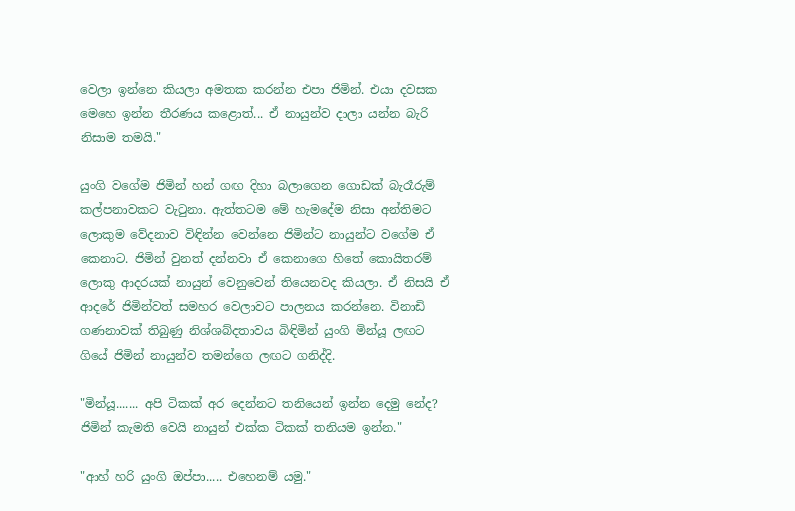වෙලා ඉන්නෙ කියලා අමතක කරන්න එපා ජිමින්. එයා දවසක මෙහෙ ඉන්න තීරණය කළොත්... ඒ නායුන්ව දාලා යන්න බැරි නිසාම තමයි."

යුංගි වගේම ජිමින් හන් ගඟ දිහා බලාගෙන ගොඩක් බැරෑරුම් කල්පනාවකට වැටුනා. ඇත්තටම මේ හැමදේම නිසා අන්තිමට ලොකුම වේදනාව විඳින්න වෙන්නෙ ජිමින්ට නායුන්ට වගේම ඒ කෙනාට. ජිමින් වුනත් දන්නවා ඒ කෙනාගෙ හිතේ කොයිතරම් ලොකු ආදරයක් නායුන් වෙනුවෙන් තියෙනවද කියලා. ඒ නිසයි ඒ ආදරේ ජිමින්වත් සමහර වෙලාවට පාලනය කරන්නෙ. විනාඩි ගණනාවක් තිබුණු නිශ්ශබ්දතාවය බිඳිමින් යුංගි මින්යූ ලඟට ගියේ ජිමින් නායුන්ව තමන්ගෙ ලඟට ගනිද්දි.

"මින්යූ....... අපි ටිකක් අර දෙන්නට තනියෙන් ඉන්න දෙමු නේද? ජිමින් කැමති වෙයි නායුන් එක්ක ටිකක් තනියම ඉන්න."

"ආහ් හරි යුංගි ඔප්පා..... එහෙනම් යමු."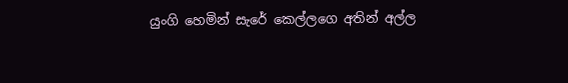යුංගි හෙමින් සැරේ කෙල්ලගෙ අතින් අල්ල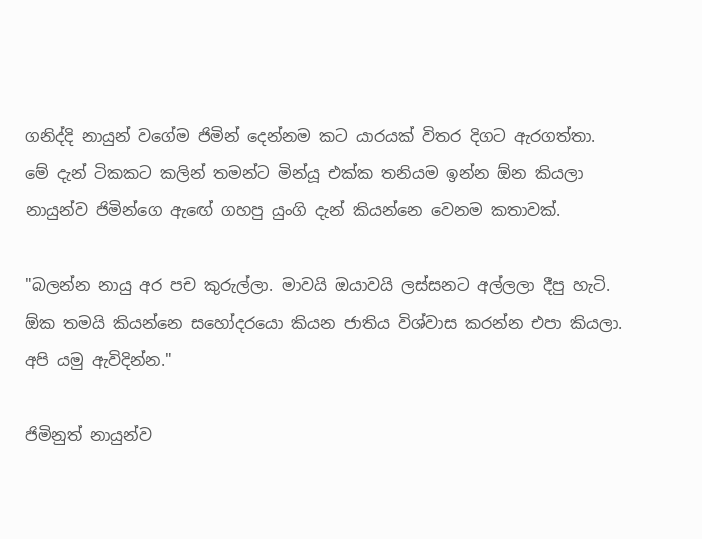ගනිද්දි නායුන් වගේම ජිමින් දෙන්නම කට යාරයක් විතර දිගට ඇරගත්තා. මේ දැන් ටිකකට කලින් තමන්ට මින්යූ එක්ක තනියම ඉන්න ඕන කියලා නායුන්ව ජිමින්ගෙ ඇඟේ ගහපු යුංගි දැන් කියන්නෙ වෙනම කතාවක්.

"බලන්න නායු අර පච කුරුල්ලා. මාවයි ඔයාවයි ලස්සනට අල්ලලා දීපු හැටි. ඕක තමයි කියන්නෙ සහෝදරයො කියන ජාතිය විශ්වාස කරන්න එපා කියලා. අපි යමු ඇවිදින්න."

ජිමිනුත් නායුන්ව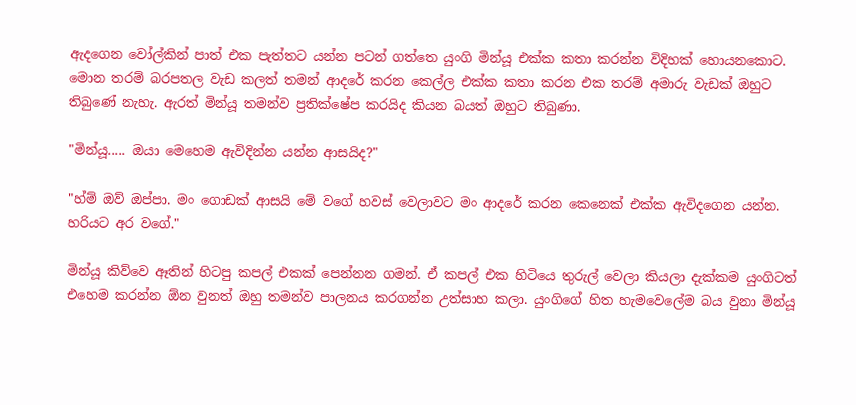ඇදගෙන වෝල්කින් පාත් එක පැත්තට යන්න පටන් ගත්තෙ යුංගි මින්යූ එක්ක කතා කරන්න විදිහක් හොයනකොට. මොන තරම් බරපතල වැඩ කලත් තමන් ආදරේ කරන කෙල්ල එක්ක කතා කරන එක තරම් අමාරු වැඩක් ඔහුට තිබුණේ නැහැ. ඇරත් මින්යූ තමන්ව ප්‍රතික්ෂේප කරයිද කියන බයත් ඔහුට තිබුණා.

"මින්යූ..... ඔයා මෙහෙම ඇවිදින්න යන්න ආසයිද?"

"හ්ම් ඔව් ඔප්පා. මං ගොඩක් ආසයි මේ වගේ හවස් වෙලාවට මං ආදරේ කරන කෙනෙක් එක්ක ඇවිදගෙන යන්න. හරියට අර වගේ."

මින්යූ කිව්වෙ ඈතින් හිටපු කපල් එකක් පෙන්නන ගමන්. ඒ කපල් එක හිටියෙ තුරුල් වෙලා කියලා දැක්කම යුංගිටත් එහෙම කරන්න ඕන වුනත් ඔහු තමන්ව පාලනය කරගන්න උත්සාහ කලා. යුංගිගේ හිත හැමවෙලේම බය වුනා මින්යූ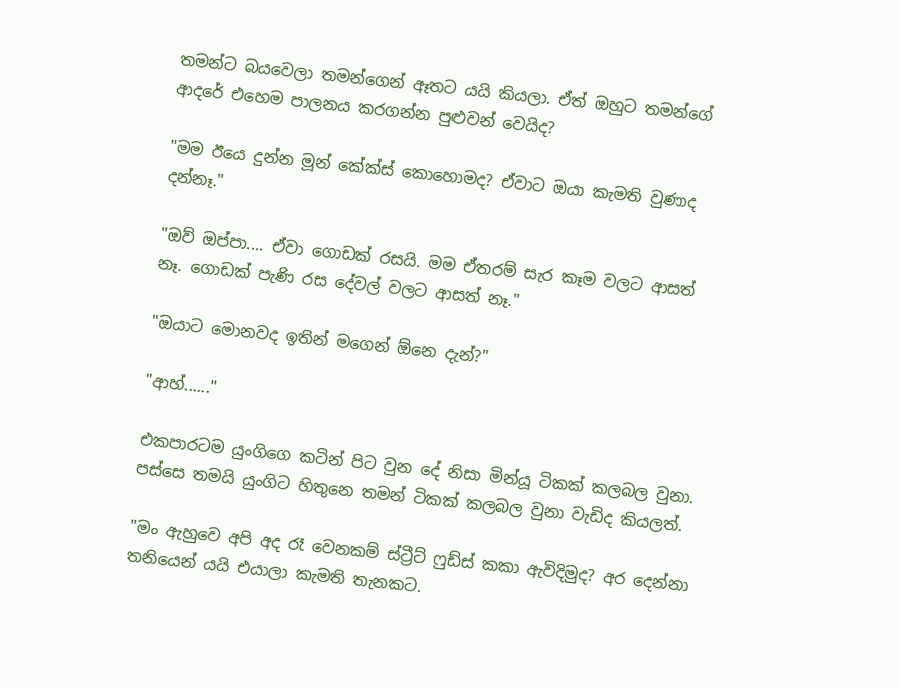තමන්ට බයවෙලා තමන්ගෙන් ඈතට යයි කියලා. ඒත් ඔහුට තමන්ගේ ආදරේ එහෙම පාලනය කරගන්න පුළුවන් වෙයිද?

"මම ඊයෙ දුන්න මූන් කේක්ස් කොහොමද? ඒවාට ඔයා කැමති වුණාද දන්නෑ."

"ඔව් ඔප්පා.... ඒවා ගොඩක් රසයි. මම ඒතරම් සැර කෑම වලට ආසත් නෑ. ගොඩක් පැණි රස දේවල් වලට ආසත් නෑ."

"ඔයාට මොනවද ඉතින් මගෙන් ඕනෙ දැන්?"

"ආහ්......"

එකපාරටම යුංගිගෙ කටින් පිට වුන දේ නිසා මින්යූ ටිකක් කලබල වුනා. පස්සෙ තමයි යුංගිට හිතුනෙ තමන් ටිකක් කලබල වුනා වැඩිද කියලත්.

"මං ඇහුවෙ අපි අද රෑ වෙනකම් ස්ට්‍රීට් ෆුඩ්ස් කකා ඇවිදිමුද? අර දෙන්නා තනියෙන් යයි එයාලා කැමති තැනකට.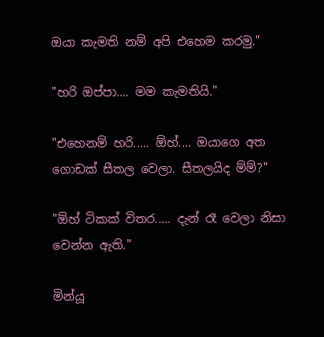ඔයා කැමති නම් අපි එහෙම කරමු."

"හරි ඔප්පා.... මම කැමතියි."

"එහෙනම් හරි..... ඕහ්.... ඔයාගෙ අත ගොඩක් සීතල වෙලා. සීතලයිද ම්ම්?"

"ඕහ් ටිකක් විතර..... දැන් රෑ වෙලා නිසා වෙන්න ඇති."

මින්යූ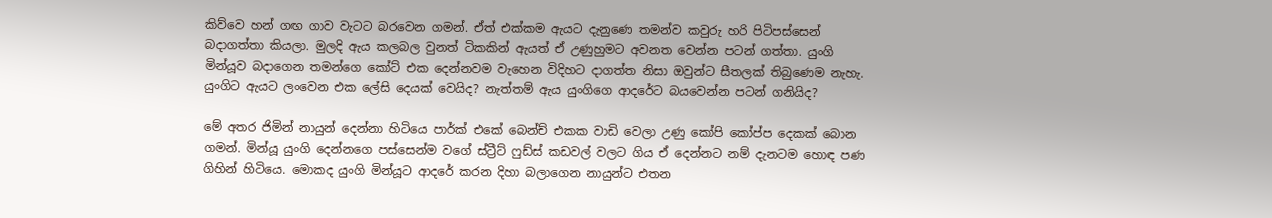කිව්වෙ හන් ගඟ ගාව වැටට බරවෙන ගමන්. ඒත් එක්කම ඇයට දැනුණෙ තමන්ව කවුරු හරි පිටිපස්සෙන් බදාගත්තා කියලා. මුලදි ඇය කලබල වුනත් ටිකකින් ඇයත් ඒ උණුහුමට අවනත වෙන්න පටන් ගත්තා. යුංගි මින්යූව බදාගෙන තමන්ගෙ කෝට් එක දෙන්නවම වැහෙන විදිහට දාගත්ත නිසා ඔවුන්ට සීතලක් තිබුණෙම නැහැ. යුංගිට ඇයට ලංවෙන එක ලේසි දෙයක් වෙයිද? නැත්තම් ඇය යුංගිගෙ ආදරේට බයවෙන්න පටන් ගනියිද?

මේ අතර ජිමින් නායුන් දෙන්නා හිටියෙ පාර්ක් එකේ බෙන්ච් එකක වාඩි වෙලා උණු කෝපි කෝප්ප දෙකක් බොන ගමන්. මින්යූ යුංගි දෙන්නගෙ පස්සෙන්ම වගේ ස්ට්‍රීට් ෆුඩ්ස් කඩවල් වලට ගිය ඒ දෙන්නට නම් දැනටම හොඳ පණ ගිහින් හිටියෙ. මොකද යුංගි මින්යූට ආදරේ කරන දිහා බලාගෙන නායුන්ට එතන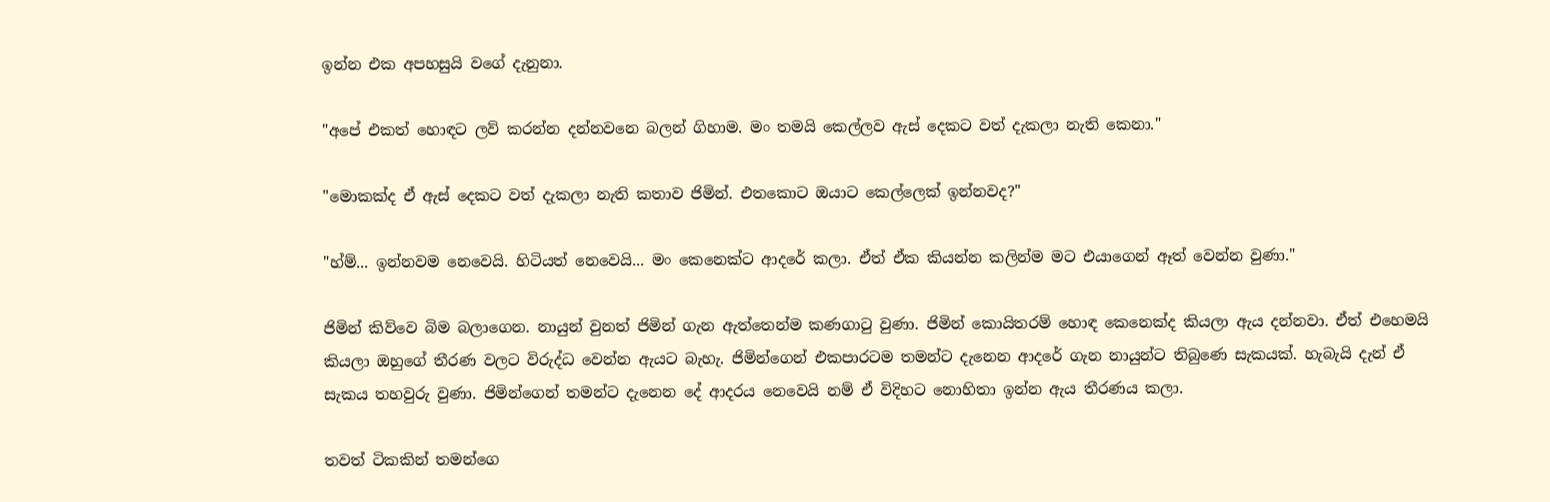ඉන්න එක අපහසුයි වගේ දැනුනා.

"අපේ එකත් හොඳට ලව් කරන්න දන්නවනෙ බලන් ගිහාම. මං තමයි කෙල්ලව ඇස් දෙකට වත් දැකලා නැති කෙනා."

"මොකක්ද ඒ ඇස් දෙකට වත් දැකලා නැති කතාව ජිමින්. එතකොට ඔයාට කෙල්ලෙක් ඉන්නවද?"

"හ්ම්... ඉන්නවම නෙවෙයි. හිටියත් නෙවෙයි... මං කෙනෙක්ට ආදරේ කලා. ඒත් ඒක කියන්න කලින්ම මට එයාගෙන් ඈත් වෙන්න වුණා."

ජිමින් කිව්වෙ බිම බලාගෙන. නායුන් වුනත් ජිමින් ගැන ඇත්තෙන්ම කණගාටු වුණා. ජිමින් කොයිතරම් හොඳ කෙනෙක්ද කියලා ඇය දන්නවා. ඒත් එහෙමයි කියලා ඔහුගේ තීරණ වලට විරුද්ධ වෙන්න ඇයට බැහැ. ජිමින්ගෙන් එකපාරටම තමන්ට දැනෙන ආදරේ ගැන නායුන්ට තිබුණෙ සැකයක්. හැබැයි දැන් ඒ සැකය තහවුරු වුණා. ජිමින්ගෙන් තමන්ට දැනෙන දේ ආදරය නෙවෙයි නම් ඒ විදිහට නොහිතා ඉන්න ඇය තීරණය කලා.

තවත් ටිකකින් තමන්ගෙ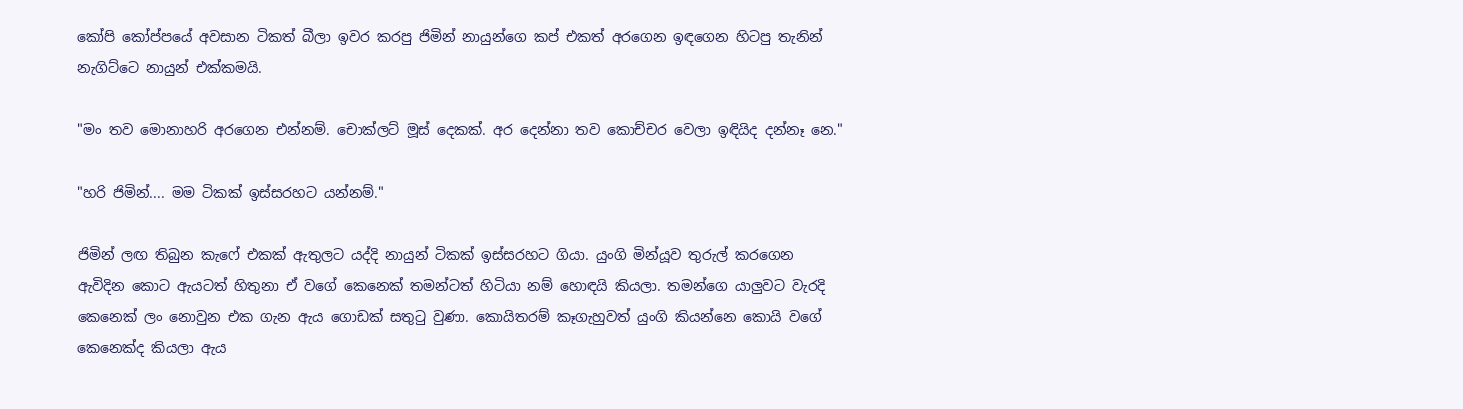කෝපි කෝප්පයේ අවසාන ටිකත් බීලා ඉවර කරපු ජිමින් නායුන්ගෙ කප් එකත් අරගෙන ඉඳගෙන හිටපු තැනින් නැගිට්ටෙ නායුන් එක්කමයි.

"මං තව මොනාහරි අරගෙන එන්නම්. චොක්ලට් මූස් දෙකක්. අර දෙන්නා තව කොච්චර වෙලා ඉඳියිද දන්නෑ නෙ."

"හරි ජිමින්.... මම ටිකක් ඉස්සරහට යන්නම්."

ජිමින් ලඟ තිබුන කැෆේ එකක් ඇතුලට යද්දි නායුන් ටිකක් ඉස්සරහට ගියා. යුංගි මින්යූව තුරුල් කරගෙන ඇවිදින කොට ඇයටත් හිතුනා ඒ වගේ කෙනෙක් තමන්ටත් හිටියා නම් හොඳයි කියලා. තමන්ගෙ යාලුවට වැරදි කෙනෙක් ලං නොවුන එක ගැන ඇය ගොඩක් සතුටු වුණා. කොයිතරම් කෑගැහුවත් යුංගි කියන්නෙ කොයි වගේ කෙනෙක්ද කියලා ඇය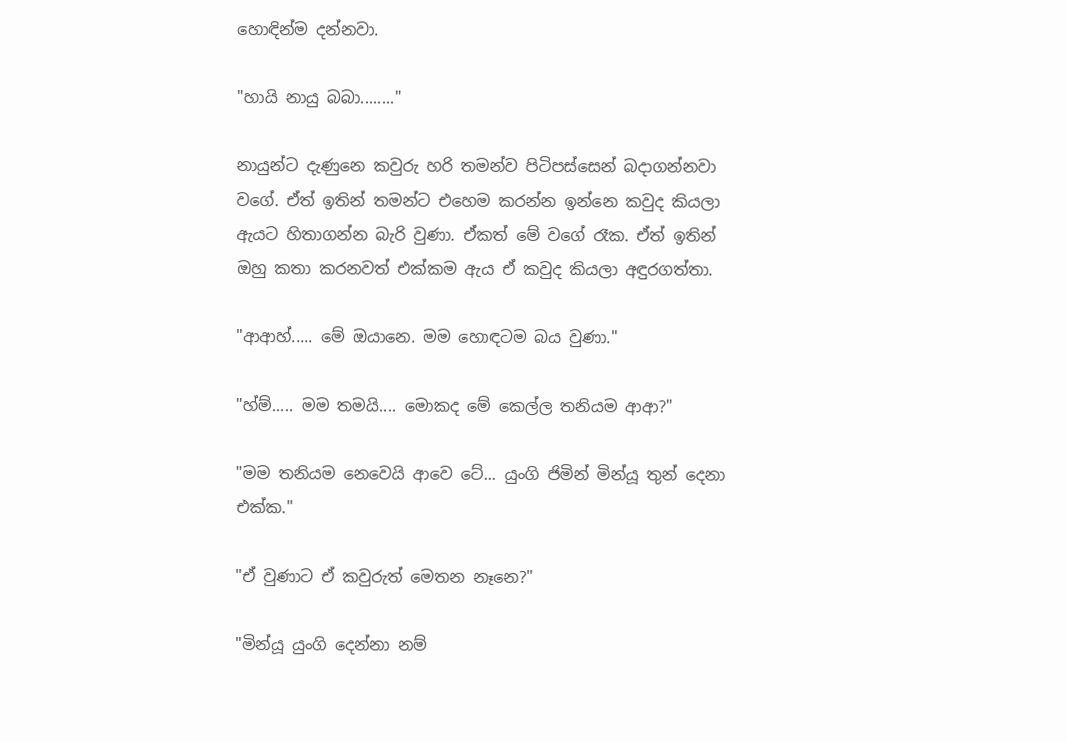හොඳින්ම දන්නවා.

"හායි නායු බබා........"

නායුන්ට දැණුනෙ කවුරු හරි තමන්ව පිටිපස්සෙන් බදාගන්නවා වගේ. ඒත් ඉතින් තමන්ට එහෙම කරන්න ඉන්නෙ කවුද කියලා ඇයට හිතාගන්න බැරි වුණා. ඒකත් මේ වගේ රෑක. ඒත් ඉතින් ඔහු කතා කරනවත් එක්කම ඇය ඒ කවුද කියලා අඳුරගත්තා.

"ආආහ්..... මේ ඔයානෙ. මම හොඳටම බය වුණා."

"හ්ම්..... මම තමයි.... මොකද මේ කෙල්ල තනියම ආආ?"

"මම තනියම නෙවෙයි ආවෙ ටේ... යුංගි ජිමින් මින්යූ තුන් දෙනා එක්ක."

"ඒ වුණාට ඒ කවුරුත් මෙතන නෑනෙ?"

"මින්යූ යුංගි දෙන්නා නම්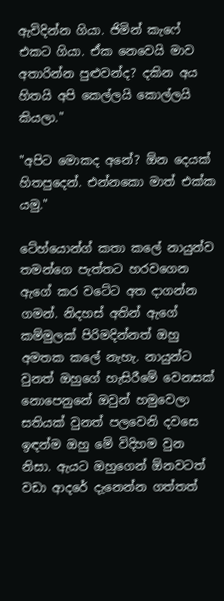ඇවිදින්න ගියා. ජිමින් කැෆේ එකට ගියා. ඒක නෙවෙයි මාව අතාරින්න පුළුවන්ද? දකින අය හිතයි අපි කෙල්ලයි කොල්ලයි කියලා."

"අපිට මොකද අනේ? ඕන දෙයක් හිතපුදෙන්. එන්නකො මාත් එක්ක යමු."

ටේහ්යොන්ග් කතා කලේ නායුන්ව තමන්ගෙ පැත්තට හරවගෙන ඇගේ කර වටේට අත දාගන්න ගමන්. නිදහස් අතින් ඇගේ කම්මුලක් පිරිමදින්නත් ඔහු අමතක කලේ නැහැ. නායුන්ට වුනත් ඔහුගේ හැසිරීමේ වෙනසක් නොපෙනුනේ ඔවුන් හමුවෙලා සතියක් වුනත් පලවෙනි දවසෙ ඉඳන්ම ඔහු මේ විදිහම වුන නිසා. ඇයට ඔහුගෙන් ඕනවටත් වඩා ආදරේ දැනෙන්න ගත්තත්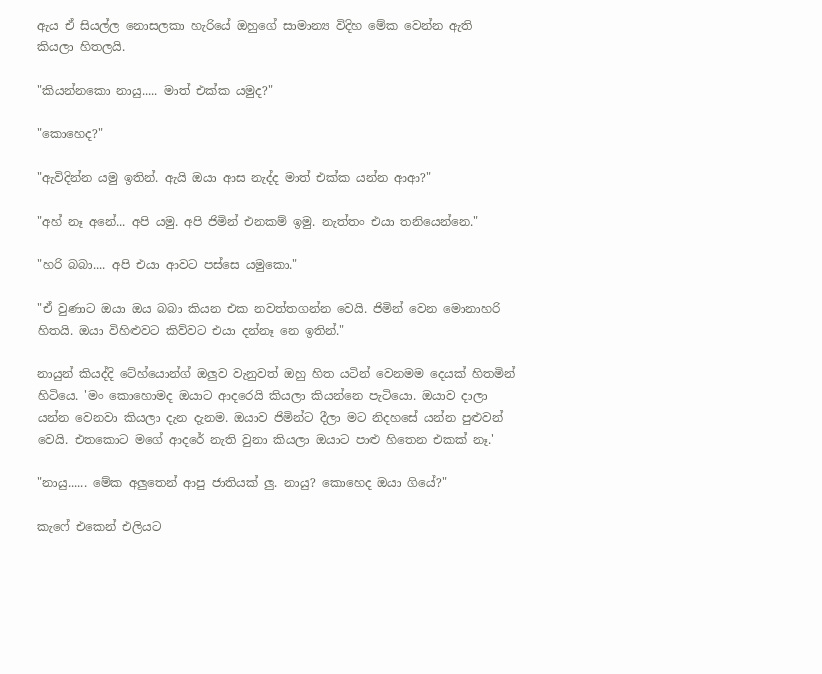ඇය ඒ සියල්ල නොසලකා හැරියේ ඔහුගේ සාමාන්‍ය විදිහ මේක වෙන්න ඇති කියලා හිතලයි.

"කියන්නකො නායු..... මාත් එක්ක යමුද?"

"කොහෙද?"

"ඇවිදින්න යමු ඉතින්. ඇයි ඔයා ආස නැද්ද මාත් එක්ක යන්න ආආ?"

"අහ් නෑ අනේ... අපි යමු. අපි ජිමින් එනකම් ඉමු. නැත්තං එයා තනියෙන්නෙ."

"හරි බබා.... අපි එයා ආවට පස්සෙ යමුකො."

"ඒ වුණාට ඔයා ඔය බබා කියන එක නවත්තගන්න වෙයි. ජිමින් වෙන මොනාහරි හිතයි. ඔයා විහිළුවට කිව්වට එයා දන්නෑ නෙ ඉතින්."

නායුන් කියද්දි ටේහ්යොන්ග් ඔලුව වැනුවත් ඔහු හිත යටින් වෙනමම දෙයක් හිතමින් හිටියෙ. 'මං කොහොමද ඔයාට ආදරෙයි කියලා කියන්නෙ පැටියො. ඔයාව දාලා යන්න වෙනවා කියලා දැන දැනම. ඔයාව ජිමින්ට දීලා මට නිදහසේ යන්න පුළුවන් වෙයි. එතකොට මගේ ආදරේ නැති වුනා කියලා ඔයාට පාළු හිතෙන එකක් නෑ.'

"නායු...... මේක අලුතෙන් ආපු ජාතියක් ලු. නායු? කොහෙද ඔයා ගියේ?"

කැෆේ එකෙන් එලියට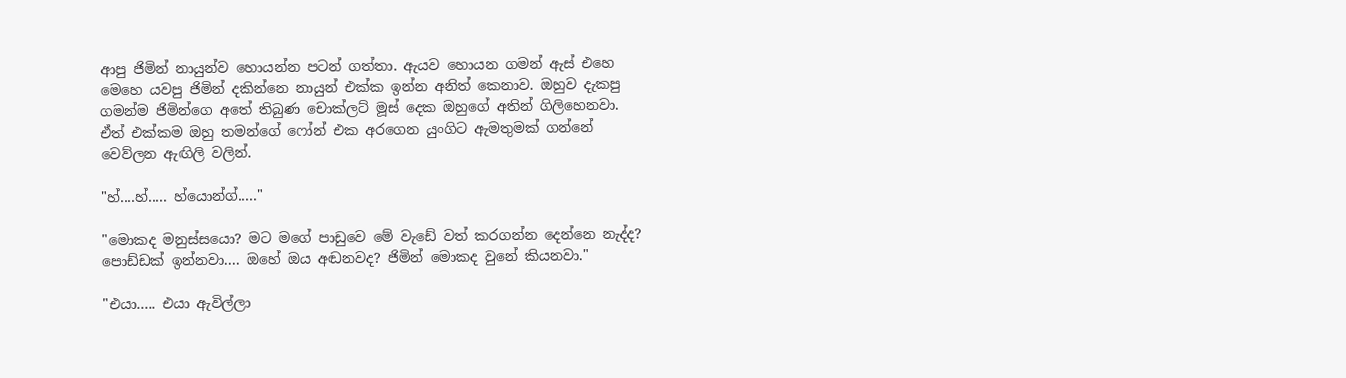ආපු ජිමින් නායුන්ව හොයන්න පටන් ගත්තා. ඇයව හොයන ගමන් ඇස් එහෙ මෙහෙ යවපු ජිමින් දකින්නෙ නායුන් එක්ක ඉන්න අනිත් කෙනාව. ඔහුව දැකපු ගමන්ම ජිමින්ගෙ අතේ තිබුණ චොක්ලට් මූස් දෙක ඔහුගේ අතින් ගිලිහෙනවා. ඒත් එක්කම ඔහු තමන්ගේ ෆෝන් එක අරගෙන යුංගිට ඇමතුමක් ගන්නේ වෙව්ලන ඇඟිලි වලින්.

"හ්....හ්..... හ්යොන්ග්....."

"මොකද මනුස්සයො? මට මගේ පාඩුවෙ මේ වැඩේ වත් කරගන්න දෙන්නෙ නැද්ද? පොඩ්ඩක් ඉන්නවා.... ඔහේ ඔය අඬනවද? ජිමින් මොකද වුනේ කියනවා."

"එයා..... එයා ඇවිල්ලා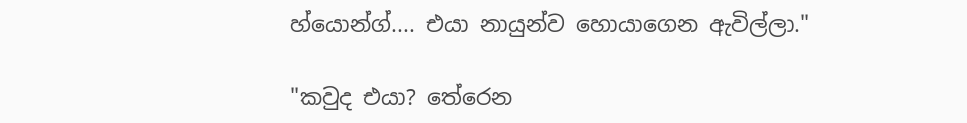හ්යොන්ග්.... එයා නායුන්ව හොයාගෙන ඇවිල්ලා."

"කවුද එයා? තේරෙන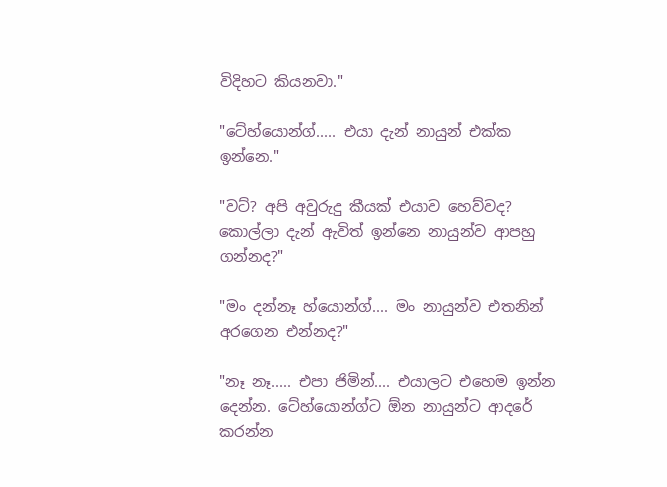විදිහට කියනවා."

"ටේහ්යොන්ග්..... එයා දැන් නායුන් එක්ක ඉන්නෙ."

"වට්? අපි අවුරුදු කීයක් එයාව හෙව්වද? කොල්ලා දැන් ඇවිත් ඉන්නෙ නායුන්ව ආපහු ගන්නද?"

"මං දන්නෑ හ්යොන්ග්.... මං නායුන්ව එතනින් අරගෙන එන්නද?"

"නෑ නෑ..... එපා ජිමින්.... එයාලට එහෙම ඉන්න දෙන්න. ටේහ්යොන්ග්ට ඕන නායුන්ට ආදරේ කරන්න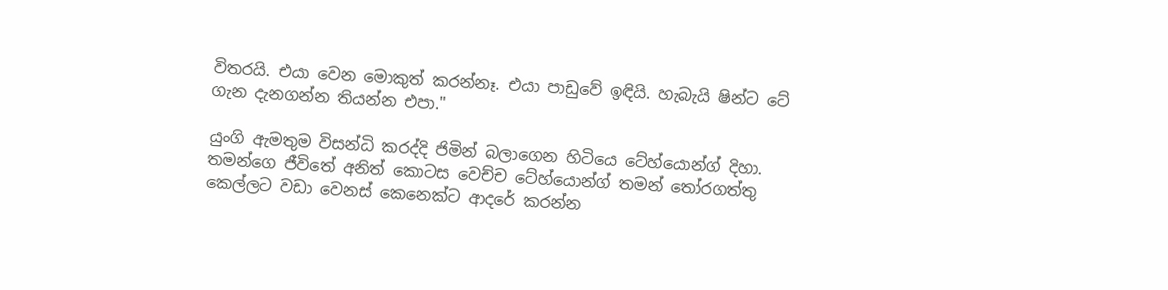විතරයි. එයා වෙන මොකුත් කරන්නෑ. එයා පාඩුවේ ඉඳියි. හැබැයි ෂින්ට ටේ ගැන දැනගන්න තියන්න එපා."

යුංගි ඇමතුම විසන්ධි කරද්දි ජිමින් බලාගෙන හිටියෙ ටේහ්යොන්ග් දිහා. තමන්ගෙ ජීවිතේ අනිත් කොටස වෙච්ච ටේහ්යොන්ග් තමන් තෝරගත්තු කෙල්ලට වඩා වෙනස් කෙනෙක්ට ආදරේ කරන්න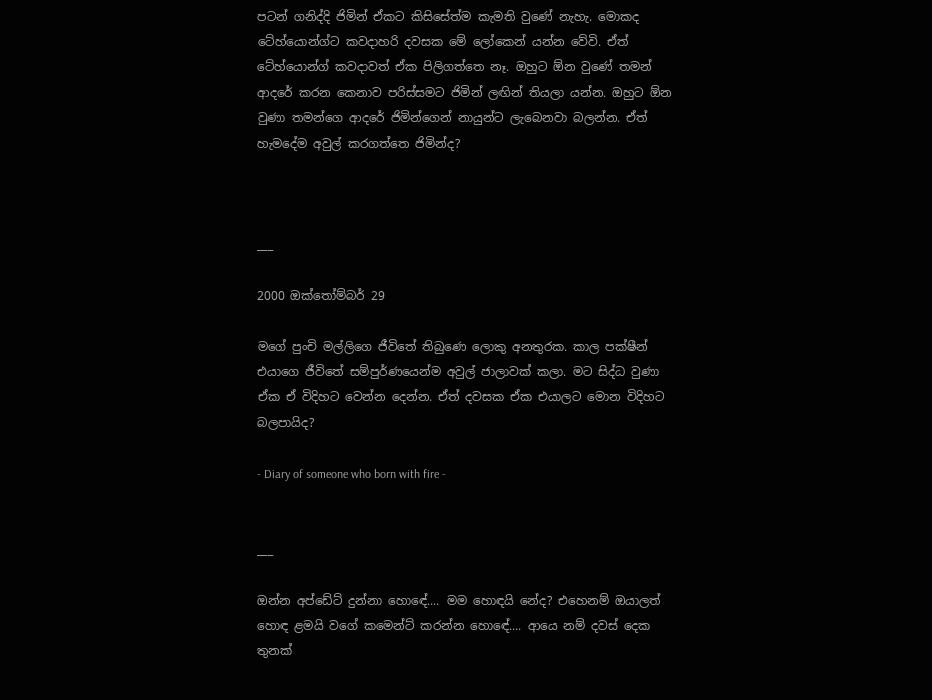පටන් ගනිද්දි ජිමින් ඒකට කිසිසේත්ම කැමති වුණේ නැහැ. මොකද ටේහ්යොන්ග්ට කවදාහරි දවසක මේ ලෝකෙන් යන්න වේවි. ඒත් ටේහ්යොන්ග් කවදාවත් ඒක පිලිගත්තෙ නෑ. ඔහුට ඕන වුණේ තමන් ආදරේ කරන කෙනාව පරිස්සමට ජිමින් ලඟින් තියලා යන්න. ඔහුට ඕන වුණා තමන්ගෙ ආදරේ ජිමින්ගෙන් නායුන්ට ලැබෙනවා බලන්න. ඒත් හැමදේම අවුල් කරගත්තෙ ජිමින්ද?



___

2000 ඔක්තෝම්බර් 29

මගේ පුංචි මල්ලිගෙ ජීවිතේ තිබුණෙ ලොකු අනතුරක. කාල පක්ෂීන් එයාගෙ ජීවිතේ සම්පුර්ණයෙන්ම අවුල් ජාලාවක් කලා. මට සිද්ධ වුණා ඒක ඒ විදිහට වෙන්න දෙන්න. ඒත් දවසක ඒක එයාලට මොන විදිහට බලපායිද?

- Diary of someone who born with fire -


___

ඔන්න අප්ඩේට් දුන්නා හොඳේ.... මම හොඳයි නේද? එහෙනම් ඔයාලත් හොඳ ළමයි වගේ කමෙන්ට් කරන්න හොඳේ.... ආයෙ නම් දවස් දෙක තුනක්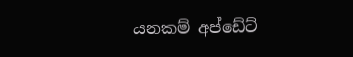යනකම් අප්ඩේට්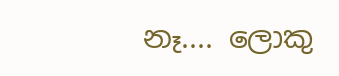නෑ.... ලොකු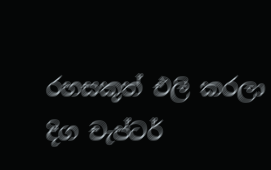රහසකුත් එලි කරලා දිග චැප්ටර්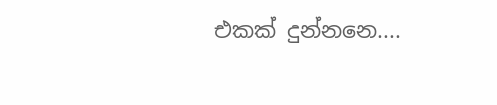එකක් දුන්නනෙ....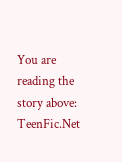You are reading the story above: TeenFic.Net